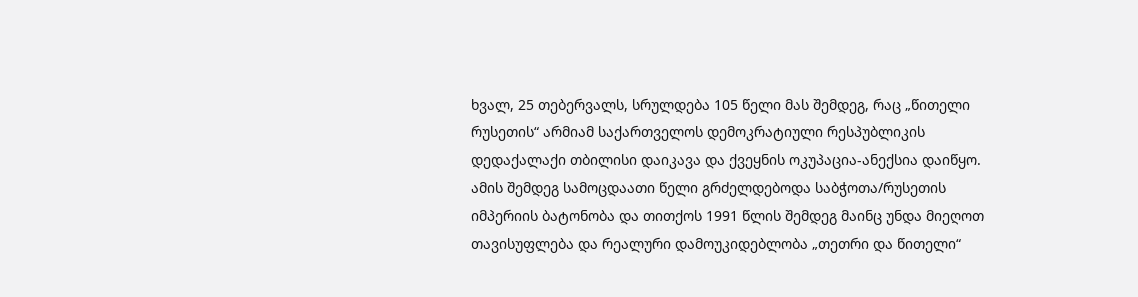ხვალ, 25 თებერვალს, სრულდება 105 წელი მას შემდეგ, რაც „წითელი რუსეთის“ არმიამ საქართველოს დემოკრატიული რესპუბლიკის დედაქალაქი თბილისი დაიკავა და ქვეყნის ოკუპაცია-ანექსია დაიწყო. ამის შემდეგ სამოცდაათი წელი გრძელდებოდა საბჭოთა/რუსეთის იმპერიის ბატონობა და თითქოს 1991 წლის შემდეგ მაინც უნდა მიეღოთ თავისუფლება და რეალური დამოუკიდებლობა „თეთრი და წითელი“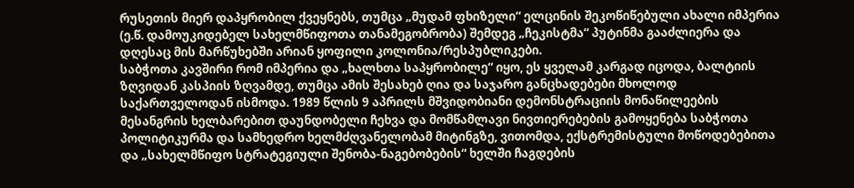რუსეთის მიერ დაპყრობილ ქვეყნებს, თუმცა „მუდამ ფხიზელი“ ელცინის შეკოწიწებული ახალი იმპერია (ე.წ. დამოუკიდებელ სახელმწიფოთა თანამეგობრობა) შემდეგ „ჩეკისტმა“ პუტინმა გააძლიერა და დღესაც მის მარწუხებში არიან ყოფილი კოლონია/რესპუბლიკები.
საბჭოთა კავშირი რომ იმპერია და „ხალხთა საპყრობილე“ იყო, ეს ყველამ კარგად იცოდა, ბალტიის ზღვიდან კასპიის ზღვამდე, თუმცა ამის შესახებ ღია და საჯარო განცხადებები მხოლოდ საქართველოდან ისმოდა. 1989 წლის 9 აპრილს მშვიდობიანი დემონსტრაციის მონაწილეების მესანგრის ხელბარებით დაუნდობელი ჩეხვა და მომწამლავი ნივთიერებების გამოყენება საბჭოთა პოლიტიკურმა და სამხედრო ხელმძღვანელობამ მიტინგზე, ვითომდა, ექსტრემისტული მოწოდებებითა და „სახელმწიფო სტრატეგიული შენობა-ნაგებობების“ ხელში ჩაგდების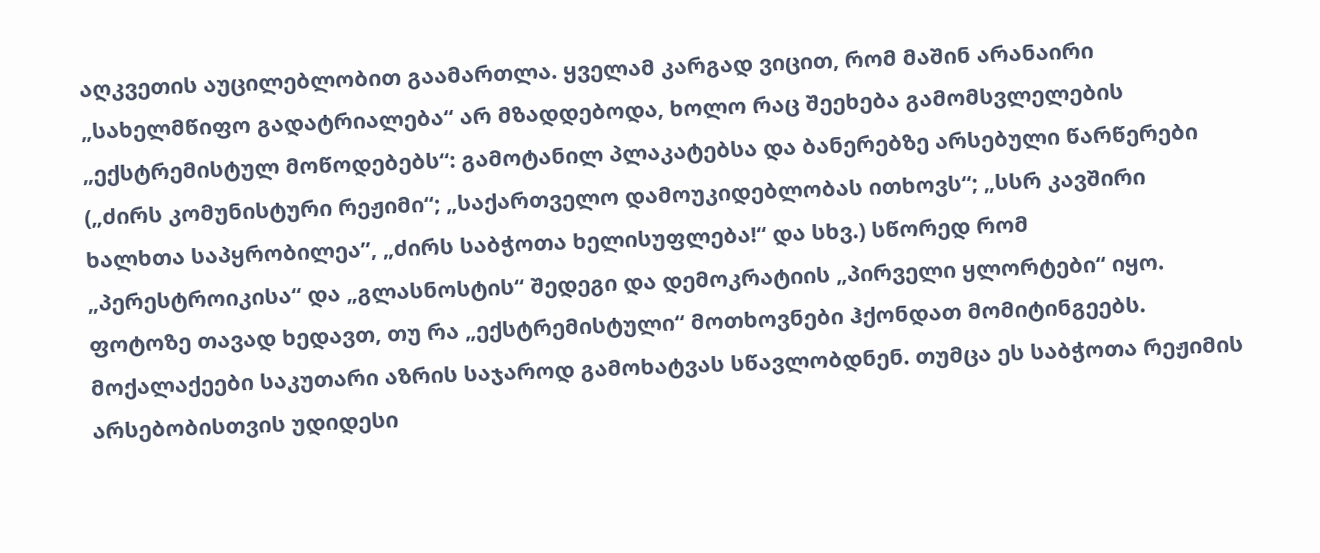აღკვეთის აუცილებლობით გაამართლა. ყველამ კარგად ვიცით, რომ მაშინ არანაირი „სახელმწიფო გადატრიალება“ არ მზადდებოდა, ხოლო რაც შეეხება გამომსვლელების „ექსტრემისტულ მოწოდებებს“: გამოტანილ პლაკატებსა და ბანერებზე არსებული წარწერები („ძირს კომუნისტური რეჟიმი“; „საქართველო დამოუკიდებლობას ითხოვს“; „სსრ კავშირი ხალხთა საპყრობილეა”, „ძირს საბჭოთა ხელისუფლება!“ და სხვ.) სწორედ რომ „პერესტროიკისა“ და „გლასნოსტის“ შედეგი და დემოკრატიის „პირველი ყლორტები“ იყო.
ფოტოზე თავად ხედავთ, თუ რა „ექსტრემისტული“ მოთხოვნები ჰქონდათ მომიტინგეებს.
მოქალაქეები საკუთარი აზრის საჯაროდ გამოხატვას სწავლობდნენ. თუმცა ეს საბჭოთა რეჟიმის არსებობისთვის უდიდესი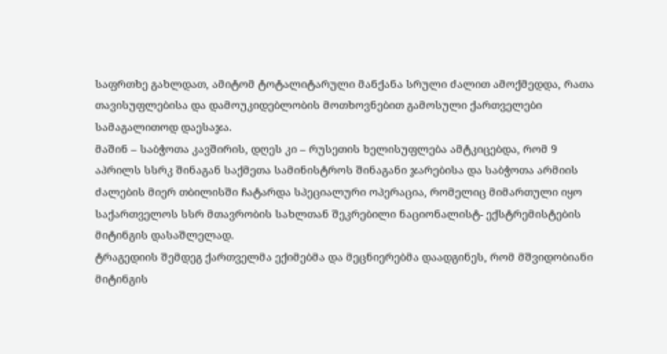საფრთხე გახლდათ, ამიტომ ტოტალიტარული მანქანა სრული ძალით ამოქმედდა, რათა თავისუფლებისა და დამოუკიდებლობის მოთხოვნებით გამოსული ქართველები სამაგალითოდ დაესაჯა.
მაშინ – საბჭოთა კავშირის, დღეს კი – რუსეთის ხელისუფლება ამტკიცებდა, რომ 9 აპრილს სსრკ შინაგან საქმეთა სამინისტროს შინაგანი ჯარებისა და საბჭოთა არმიის ძალების მიერ თბილისში ჩატარდა სპეციალური ოპერაცია, რომელიც მიმართული იყო საქართველოს სსრ მთავრობის სახლთან შეკრებილი ნაციონალისტ- ექსტრემისტების მიტინგის დასაშლელად.
ტრაგედიის შემდეგ ქართველმა ექიმებმა და მეცნიერებმა დაადგინეს, რომ მშვიდობიანი მიტინგის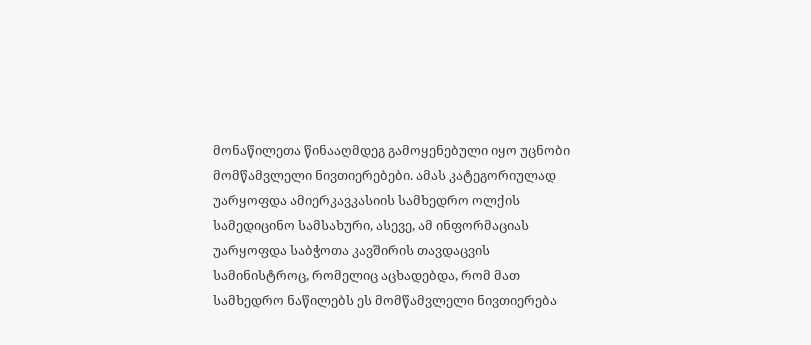მონაწილეთა წინააღმდეგ გამოყენებული იყო უცნობი მომწამვლელი ნივთიერებები. ამას კატეგორიულად უარყოფდა ამიერკავკასიის სამხედრო ოლქის სამედიცინო სამსახური, ასევე, ამ ინფორმაციას უარყოფდა საბჭოთა კავშირის თავდაცვის სამინისტროც, რომელიც აცხადებდა, რომ მათ სამხედრო ნაწილებს ეს მომწამვლელი ნივთიერება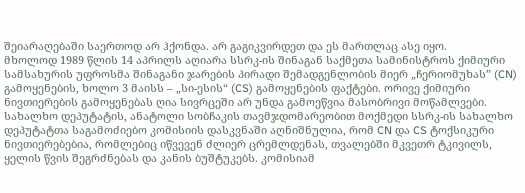შეიარაღებაში საერთოდ არ ჰქონდა. არ გაგიკვირდეთ და ეს მართლაც ასე იყო.
მხოლოდ 1989 წლის 14 აპრილს აღიარა სსრკ-ის შინაგან საქმეთა სამინისტროს ქიმიური სამსახურის უფროსმა შინაგანი ჯარების პირადი შემადგენლობის მიერ „ჩერიომუხას” (CN) გამოყენების, ხოლო 3 მაისს – „სი-ესის“ (CS) გამოყენების ფაქტები. ორივე ქიმიური ნივთიერების გამოყენებას ღია სივრცეში არ უნდა გამოეწვია მასობრივი მოწამლვები.
სახალხო დეპუტატის, ანატოლი სობჩაკის თავმჯდომარეობით მოქმედი სსრკ-ის სახალხო დეპუტატთა საგამოძიებო კომისიის დასკვნაში აღნიშნულია, რომ CN და CS ტოქსიკური ნივთიერებებია, რომლებიც იწვევენ ძლიერ ცრემლდენას, თვალებში მკვეთრ ტკივილს, ყელის წვის შეგრძნებას და კანის ბუშტუკებს. კომისიამ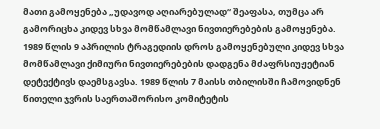მათი გამოყენება „უდავოდ აღიარებულად“ შეაფასა, თუმცა არ გამორიცხა კიდევ სხვა მომწამლავი ნივთიერებების გამოყენება.
1989 წლის 9 აპრილის ტრაგედიის დროს გამოყენებული კიდევ სხვა მომწამლავი ქიმიური ნივთიერებების დადგენა მძაფრსიუჟეტიან დეტექტივს დაემსგავსა. 1989 წლის 7 მაისს თბილისში ჩამოვიდნენ წითელი ჯვრის საერთაშორისო კომიტეტის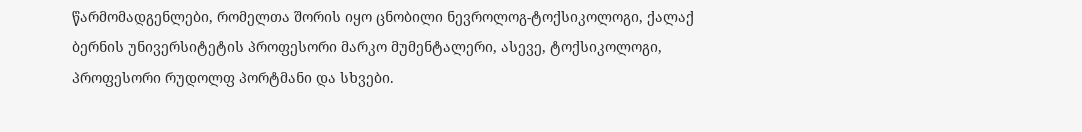წარმომადგენლები, რომელთა შორის იყო ცნობილი ნევროლოგ-ტოქსიკოლოგი, ქალაქ ბერნის უნივერსიტეტის პროფესორი მარკო მუმენტალერი, ასევე, ტოქსიკოლოგი, პროფესორი რუდოლფ პორტმანი და სხვები.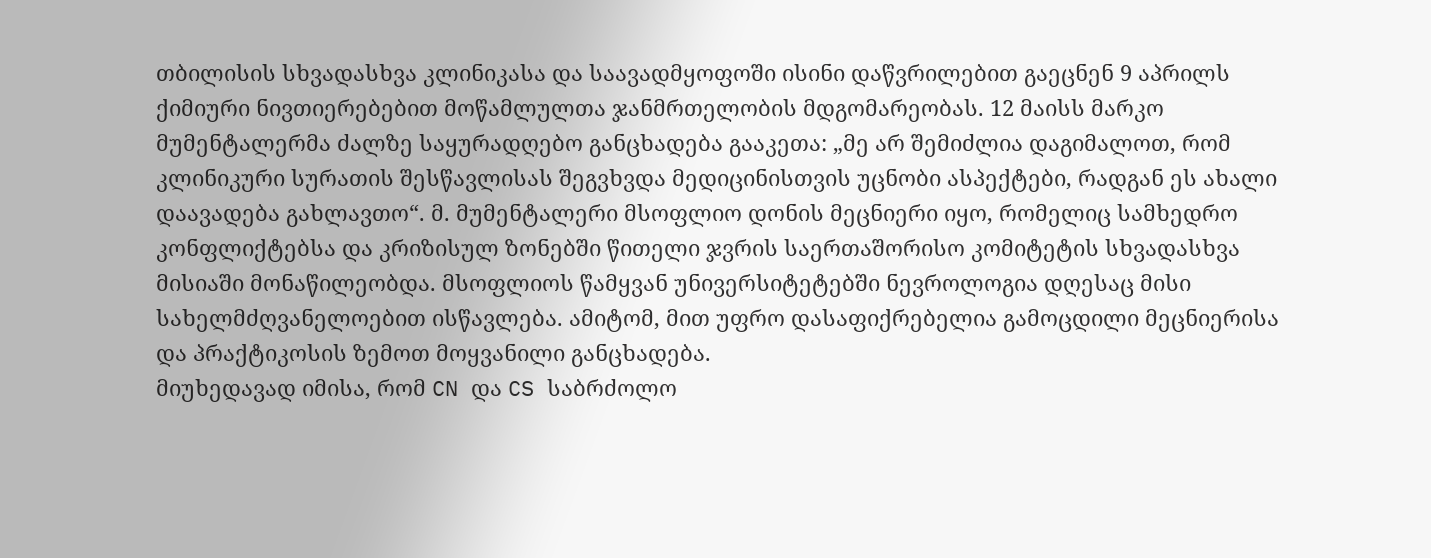თბილისის სხვადასხვა კლინიკასა და საავადმყოფოში ისინი დაწვრილებით გაეცნენ 9 აპრილს ქიმიური ნივთიერებებით მოწამლულთა ჯანმრთელობის მდგომარეობას. 12 მაისს მარკო მუმენტალერმა ძალზე საყურადღებო განცხადება გააკეთა: „მე არ შემიძლია დაგიმალოთ, რომ კლინიკური სურათის შესწავლისას შეგვხვდა მედიცინისთვის უცნობი ასპექტები, რადგან ეს ახალი დაავადება გახლავთო“. მ. მუმენტალერი მსოფლიო დონის მეცნიერი იყო, რომელიც სამხედრო კონფლიქტებსა და კრიზისულ ზონებში წითელი ჯვრის საერთაშორისო კომიტეტის სხვადასხვა მისიაში მონაწილეობდა. მსოფლიოს წამყვან უნივერსიტეტებში ნევროლოგია დღესაც მისი სახელმძღვანელოებით ისწავლება. ამიტომ, მით უფრო დასაფიქრებელია გამოცდილი მეცნიერისა და პრაქტიკოსის ზემოთ მოყვანილი განცხადება.
მიუხედავად იმისა, რომ CN და CS საბრძოლო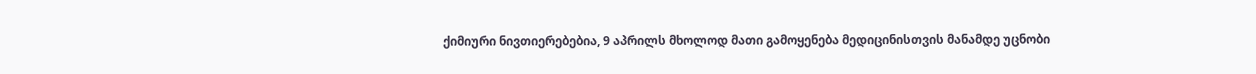ქიმიური ნივთიერებებია, 9 აპრილს მხოლოდ მათი გამოყენება მედიცინისთვის მანამდე უცნობი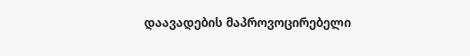დაავადების მაპროვოცირებელი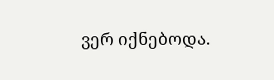ვერ იქნებოდა.